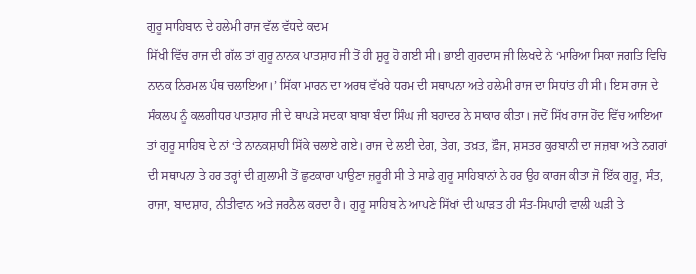ਗੁਰੂ ਸਾਹਿਬਾਨ ਦੇ ਹਲੇਮੀ ਰਾਜ ਵੱਲ ਵੱਧਦੇ ਕਦਮ
ਸਿੱਖੀ ਵਿੱਚ ਰਾਜ ਦੀ ਗੱਲ ਤਾਂ ਗੁਰੂ ਨਾਨਕ ਪਾਤਸ਼ਾਹ ਜੀ ਤੋਂ ਹੀ ਸ਼ੁਰੂ ਹੋ ਗਈ ਸੀ। ਭਾਈ ਗੁਰਦਾਸ ਜੀ ਲਿਖਦੇ ਨੇ ‘ਮਾਰਿਆ ਸਿਕਾ ਜਗਤਿ ਵਿਚਿ ਨਾਨਕ ਨਿਰਮਲ ਪੰਥ ਚਲਾਇਆ।’ ਸਿੱਕਾ ਮਾਰਨ ਦਾ ਅਰਥ ਵੱਖਰੇ ਧਰਮ ਦੀ ਸਥਾਪਨਾ ਅਤੇ ਹਲੇਮੀ ਰਾਜ ਦਾ ਸਿਧਾਂਤ ਹੀ ਸੀ। ਇਸ ਰਾਜ ਦੇ ਸੰਕਲਪ ਨੂੰ ਕਲਗੀਧਰ ਪਾਤਸ਼ਾਹ ਜੀ ਦੇ ਥਾਪੜੇ ਸਦਕਾ ਬਾਬਾ ਬੰਦਾ ਸਿੰਘ ਜੀ ਬਹਾਦਰ ਨੇ ਸਾਕਾਰ ਕੀਤਾ। ਜਦੋਂ ਸਿੱਖ ਰਾਜ ਹੋਂਦ ਵਿੱਚ ਆਇਆ ਤਾਂ ਗੁਰੂ ਸਾਹਿਬ ਦੇ ਨਾਂ ‘ਤੇ ਨਾਨਕਸ਼ਾਹੀ ਸਿੱਕੇ ਚਲਾਏ ਗਏ। ਰਾਜ ਦੇ ਲਈ ਦੇਗ, ਤੇਗ, ਤਖ਼ਤ, ਫ਼ੌਜ, ਸ਼ਸਤਰ ਕੁਰਬਾਨੀ ਦਾ ਜਜ਼ਬਾ ਅਤੇ ਨਗਰਾਂ ਦੀ ਸਥਾਪਨਾ ਤੇ ਹਰ ਤਰ੍ਹਾਂ ਦੀ ਗ਼ੁਲਾਮੀ ਤੋਂ ਛੁਟਕਾਰਾ ਪਾਉਣਾ ਜ਼ਰੂਰੀ ਸੀ ਤੇ ਸਾਡੇ ਗੁਰੂ ਸਾਹਿਬਾਨਾਂ ਨੇ ਹਰ ਉਹ ਕਾਰਜ ਕੀਤਾ ਜੋ ਇੱਕ ਗੁਰੂ, ਸੰਤ, ਰਾਜਾ, ਬਾਦਸ਼ਾਹ, ਨੀਤੀਵਾਨ ਅਤੇ ਜਰਨੈਲ ਕਰਦਾ ਹੈ। ਗੁਰੂ ਸਾਹਿਬ ਨੇ ਆਪਣੇ ਸਿੱਖਾਂ ਦੀ ਘਾੜਤ ਹੀ ਸੰਤ-ਸਿਪਾਹੀ ਵਾਲੀ ਘੜੀ ਤੇ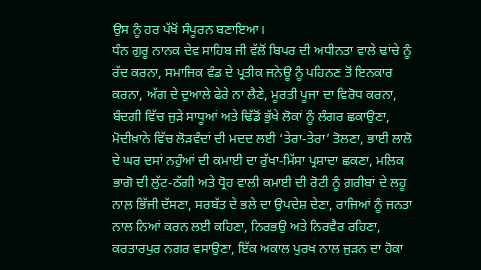ਉਸ ਨੂੰ ਹਰ ਪੱਖੋਂ ਸੰਪੂਰਨ ਬਣਾਇਆ।
ਧੰਨ ਗੁਰੂ ਨਾਨਕ ਦੇਵ ਸਾਹਿਬ ਜੀ ਵੱਲੋਂ ਬਿਪਰ ਦੀ ਅਧੀਨਤਾ ਵਾਲੇ ਢਾਂਚੇ ਨੂੰ ਰੱਦ ਕਰਨਾ, ਸਮਾਜਿਕ ਵੰਡ ਦੇ ਪ੍ਰਤੀਕ ਜਨੇਊ ਨੂੰ ਪਹਿਨਣ ਤੋਂ ਇਨਕਾਰ ਕਰਨਾ, ਅੱਗ ਦੇ ਦੁਆਲੇ ਫੇਰੇ ਨਾ ਲੈਣੇ, ਮੂਰਤੀ ਪੂਜਾ ਦਾ ਵਿਰੋਧ ਕਰਨਾ, ਬੰਦਗੀ ਵਿੱਚ ਜੁੜੇ ਸਾਧੂਆਂ ਅਤੇ ਢਿੱਡੋਂ ਭੁੱਖੇ ਲੋਕਾਂ ਨੂੰ ਲੰਗਰ ਛਕਾਉਣਾ, ਮੋਦੀਖ਼ਾਨੇ ਵਿੱਚ ਲੋੜਵੰਦਾਂ ਦੀ ਮਦਦ ਲਈ ‘ਤੇਰਾ-ਤੇਰਾ’ ਤੋਲਣਾ, ਭਾਈ ਲਾਲੋ ਦੇ ਘਰ ਦਸਾਂ ਨਹੁੰਆਂ ਦੀ ਕਮਾਈ ਦਾ ਰੁੱਖਾ-ਮਿੱਸਾ ਪ੍ਰਸ਼ਾਦਾ ਛਕਣਾ, ਮਲਿਕ ਭਾਗੋ ਦੀ ਲੁੱਟ-ਠੱਗੀ ਅਤੇ ਧ੍ਰੋਹ ਵਾਲੀ ਕਮਾਈ ਦੀ ਰੋਟੀ ਨੂੰ ਗ਼ਰੀਬਾਂ ਦੇ ਲਹੂ ਨਾਲ਼ ਭਿੱਜੀ ਦੱਸਣਾ, ਸਰਬੱਤ ਦੇ ਭਲੇ ਦਾ ਉਪਦੇਸ਼ ਦੇਣਾ, ਰਾਜਿਆਂ ਨੂੰ ਜਨਤਾ ਨਾਲ ਨਿਆਂ ਕਰਨ ਲਈ ਕਹਿਣਾ, ਨਿਰਭਉ ਅਤੇ ਨਿਰਵੈਰ ਰਹਿਣਾ, ਕਰਤਾਰਪੁਰ ਨਗਰ ਵਸਾਉਣਾ, ਇੱਕ ਅਕਾਲ ਪੁਰਖ ਨਾਲ ਜੁੜਨ ਦਾ ਹੋਕਾ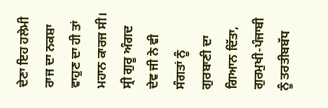ਦੇਣਾ ਇਹ ਹਲੇਮੀ ਰਾਜ ਦਾ ਨਕਸ਼ਾ ਵਾਹੁਣ ਦਾ ਹੀ ਤਾਂ ਮਹਾਨ ਕਾਰਜ ਸੀ।
ਸ੍ਰੀ ਗੁਰੂ ਅੰਗਦ ਦੇਵ ਜੀ ਨੇ ਵੀ ਸੰਗਤਾਂ ਨੂੰ ਗੁਰਬਾਣੀ ਦਾ ਗਿਆਨ ਦਿੱਤਾ, ਗੁਰਮੁਖੀ-ਪੰਜਾਬੀ ਨੂੰ ਤਰਤੀਬਬੱਧ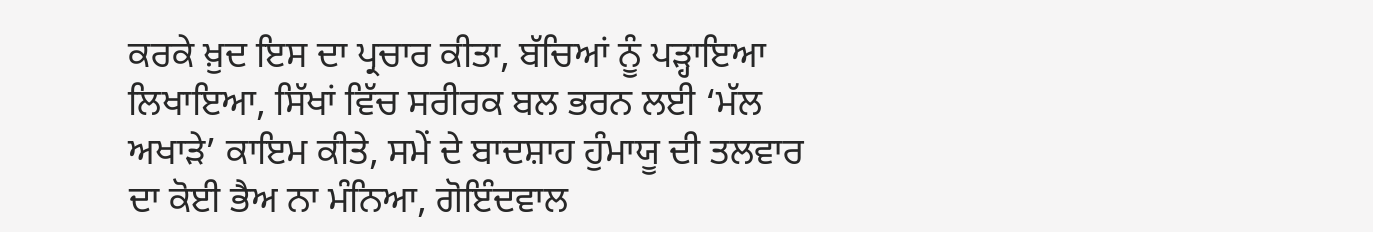ਕਰਕੇ ਖ਼ੁਦ ਇਸ ਦਾ ਪ੍ਰਚਾਰ ਕੀਤਾ, ਬੱਚਿਆਂ ਨੂੰ ਪੜ੍ਹਾਇਆ ਲਿਖਾਇਆ, ਸਿੱਖਾਂ ਵਿੱਚ ਸਰੀਰਕ ਬਲ ਭਰਨ ਲਈ ‘ਮੱਲ ਅਖਾੜੇ’ ਕਾਇਮ ਕੀਤੇ, ਸਮੇਂ ਦੇ ਬਾਦਸ਼ਾਹ ਹੁੰਮਾਯੂ ਦੀ ਤਲਵਾਰ ਦਾ ਕੋਈ ਭੈਅ ਨਾ ਮੰਨਿਆ, ਗੋਇੰਦਵਾਲ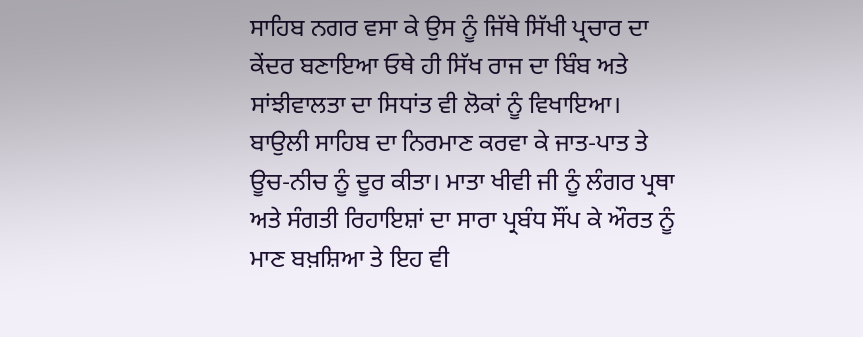ਸਾਹਿਬ ਨਗਰ ਵਸਾ ਕੇ ਉਸ ਨੂੰ ਜਿੱਥੇ ਸਿੱਖੀ ਪ੍ਰਚਾਰ ਦਾ ਕੇਂਦਰ ਬਣਾਇਆ ਓਥੇ ਹੀ ਸਿੱਖ ਰਾਜ ਦਾ ਬਿੰਬ ਅਤੇ ਸਾਂਝੀਵਾਲਤਾ ਦਾ ਸਿਧਾਂਤ ਵੀ ਲੋਕਾਂ ਨੂੰ ਵਿਖਾਇਆ। ਬਾਉਲੀ ਸਾਹਿਬ ਦਾ ਨਿਰਮਾਣ ਕਰਵਾ ਕੇ ਜਾਤ-ਪਾਤ ਤੇ ਊਚ-ਨੀਚ ਨੂੰ ਦੂਰ ਕੀਤਾ। ਮਾਤਾ ਖੀਵੀ ਜੀ ਨੂੰ ਲੰਗਰ ਪ੍ਰਥਾ ਅਤੇ ਸੰਗਤੀ ਰਿਹਾਇਸ਼ਾਂ ਦਾ ਸਾਰਾ ਪ੍ਰਬੰਧ ਸੌਂਪ ਕੇ ਔਰਤ ਨੂੰ ਮਾਣ ਬਖ਼ਸ਼ਿਆ ਤੇ ਇਹ ਵੀ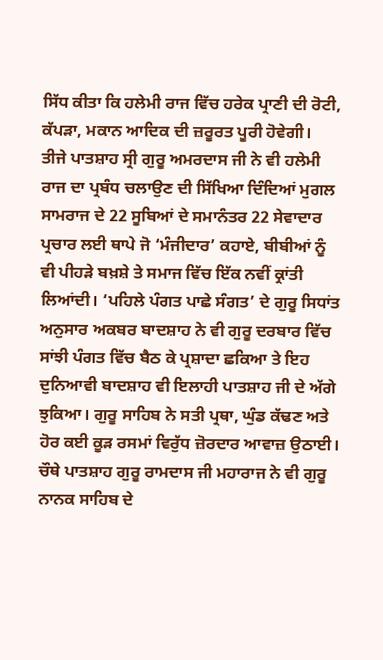ਸਿੱਧ ਕੀਤਾ ਕਿ ਹਲੇਮੀ ਰਾਜ ਵਿੱਚ ਹਰੇਕ ਪ੍ਰਾਣੀ ਦੀ ਰੋਟੀ, ਕੱਪੜਾ, ਮਕਾਨ ਆਦਿਕ ਦੀ ਜ਼ਰੂਰਤ ਪੂਰੀ ਹੋਵੇਗੀ।
ਤੀਜੇ ਪਾਤਸ਼ਾਹ ਸ੍ਰੀ ਗੁਰੂ ਅਮਰਦਾਸ ਜੀ ਨੇ ਵੀ ਹਲੇਮੀ ਰਾਜ ਦਾ ਪ੍ਰਬੰਧ ਚਲਾਉਣ ਦੀ ਸਿੱਖਿਆ ਦਿੰਦਿਆਂ ਮੁਗਲ ਸਾਮਰਾਜ ਦੇ 22 ਸੂਬਿਆਂ ਦੇ ਸਮਾਨੰਤਰ 22 ਸੇਵਾਦਾਰ ਪ੍ਰਚਾਰ ਲਈ ਥਾਪੇ ਜੋ ‘ਮੰਜੀਦਾਰ’ ਕਹਾਏ, ਬੀਬੀਆਂ ਨੂੰ ਵੀ ਪੀਹੜੇ ਬਖ਼ਸ਼ੇ ਤੇ ਸਮਾਜ ਵਿੱਚ ਇੱਕ ਨਵੀਂ ਕ੍ਰਾਂਤੀ ਲਿਆਂਦੀ। ‘ਪਹਿਲੇ ਪੰਗਤ ਪਾਛੇ ਸੰਗਤ’ ਦੇ ਗੁਰੂ ਸਿਧਾਂਤ ਅਨੁਸਾਰ ਅਕਬਰ ਬਾਦਸ਼ਾਹ ਨੇ ਵੀ ਗੁਰੂ ਦਰਬਾਰ ਵਿੱਚ ਸਾਂਝੀ ਪੰਗਤ ਵਿੱਚ ਬੈਠ ਕੇ ਪ੍ਰਸ਼ਾਦਾ ਛਕਿਆ ਤੇ ਇਹ ਦੁਨਿਆਵੀ ਬਾਦਸ਼ਾਹ ਵੀ ਇਲਾਹੀ ਪਾਤਸ਼ਾਹ ਜੀ ਦੇ ਅੱਗੇ ਝੁਕਿਆ। ਗੁਰੂ ਸਾਹਿਬ ਨੇ ਸਤੀ ਪ੍ਰਥਾ, ਘੁੰਡ ਕੱਢਣ ਅਤੇ ਹੋਰ ਕਈ ਕੂੜ ਰਸਮਾਂ ਵਿਰੁੱਧ ਜ਼ੋਰਦਾਰ ਆਵਾਜ਼ ਉਠਾਈ।
ਚੌਥੇ ਪਾਤਸ਼ਾਹ ਗੁਰੂ ਰਾਮਦਾਸ ਜੀ ਮਹਾਰਾਜ ਨੇ ਵੀ ਗੁਰੂ ਨਾਨਕ ਸਾਹਿਬ ਦੇ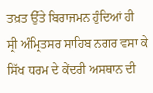ਤਖ਼ਤ ਉੱਤੇ ਬਿਰਾਜਮਨ ਹੁੰਦਿਆਂ ਹੀ ਸ੍ਰੀ ਅੰਮ੍ਰਿਤਸਰ ਸਾਹਿਬ ਨਗਰ ਵਸਾ ਕੇ ਸਿੱਖ ਧਰਮ ਦੇ ਕੇਂਦਰੀ ਅਸਥਾਨ ਦੀ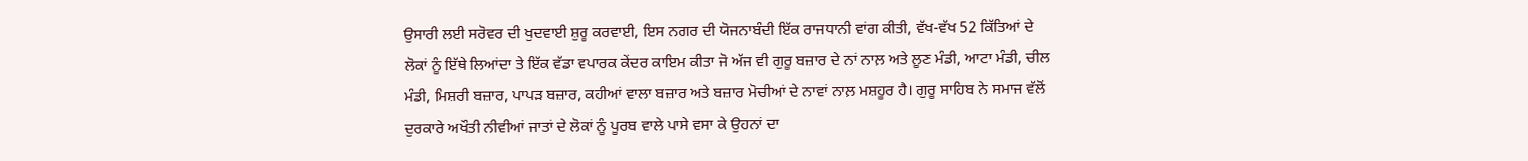ਉਸਾਰੀ ਲਈ ਸਰੋਵਰ ਦੀ ਖੁਦਵਾਈ ਸ਼ੁਰੂ ਕਰਵਾਈ, ਇਸ ਨਗਰ ਦੀ ਯੋਜਨਾਬੰਦੀ ਇੱਕ ਰਾਜਧਾਨੀ ਵਾਂਗ ਕੀਤੀ, ਵੱਖ-ਵੱਖ 52 ਕਿੱਤਿਆਂ ਦੇ ਲੋਕਾਂ ਨੂੰ ਇੱਥੇ ਲਿਆਂਦਾ ਤੇ ਇੱਕ ਵੱਡਾ ਵਪਾਰਕ ਕੇਂਦਰ ਕਾਇਮ ਕੀਤਾ ਜੋ ਅੱਜ ਵੀ ਗੁਰੂ ਬਜ਼ਾਰ ਦੇ ਨਾਂ ਨਾਲ਼ ਅਤੇ ਲੂਣ ਮੰਡੀ, ਆਟਾ ਮੰਡੀ, ਚੀਲ ਮੰਡੀ, ਮਿਸ਼ਰੀ ਬਜ਼ਾਰ, ਪਾਪੜ ਬਜ਼ਾਰ, ਕਹੀਆਂ ਵਾਲਾ ਬਜ਼ਾਰ ਅਤੇ ਬਜ਼ਾਰ ਮੋਚੀਆਂ ਦੇ ਨਾਵਾਂ ਨਾਲ਼ ਮਸ਼ਹੂਰ ਹੈ। ਗੁਰੂ ਸਾਹਿਬ ਨੇ ਸਮਾਜ ਵੱਲੋਂ ਦੁਰਕਾਰੇ ਅਖੌਤੀ ਨੀਵੀਆਂ ਜਾਤਾਂ ਦੇ ਲੋਕਾਂ ਨੂੰ ਪੂਰਬ ਵਾਲੇ ਪਾਸੇ ਵਸਾ ਕੇ ਉਹਨਾਂ ਦਾ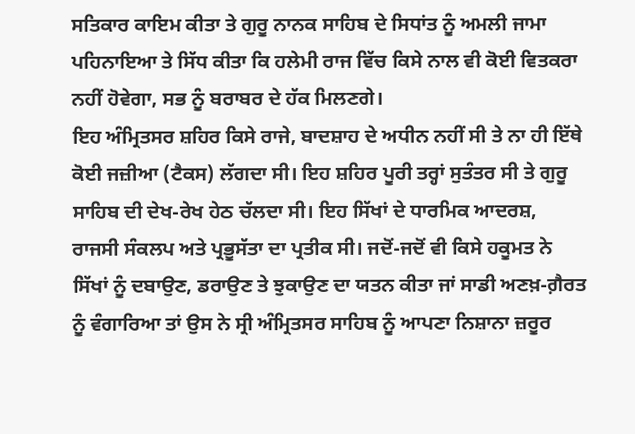ਸਤਿਕਾਰ ਕਾਇਮ ਕੀਤਾ ਤੇ ਗੁਰੂ ਨਾਨਕ ਸਾਹਿਬ ਦੇ ਸਿਧਾਂਤ ਨੂੰ ਅਮਲੀ ਜਾਮਾ ਪਹਿਨਾਇਆ ਤੇ ਸਿੱਧ ਕੀਤਾ ਕਿ ਹਲੇਮੀ ਰਾਜ ਵਿੱਚ ਕਿਸੇ ਨਾਲ ਵੀ ਕੋਈ ਵਿਤਕਰਾ ਨਹੀਂ ਹੋਵੇਗਾ, ਸਭ ਨੂੰ ਬਰਾਬਰ ਦੇ ਹੱਕ ਮਿਲਣਗੇ।
ਇਹ ਅੰਮ੍ਰਿਤਸਰ ਸ਼ਹਿਰ ਕਿਸੇ ਰਾਜੇ, ਬਾਦਸ਼ਾਹ ਦੇ ਅਧੀਨ ਨਹੀਂ ਸੀ ਤੇ ਨਾ ਹੀ ਇੱਥੇ ਕੋਈ ਜਜ਼ੀਆ (ਟੈਕਸ) ਲੱਗਦਾ ਸੀ। ਇਹ ਸ਼ਹਿਰ ਪੂਰੀ ਤਰ੍ਹਾਂ ਸੁਤੰਤਰ ਸੀ ਤੇ ਗੁਰੂ ਸਾਹਿਬ ਦੀ ਦੇਖ-ਰੇਖ ਹੇਠ ਚੱਲਦਾ ਸੀ। ਇਹ ਸਿੱਖਾਂ ਦੇ ਧਾਰਮਿਕ ਆਦਰਸ਼, ਰਾਜਸੀ ਸੰਕਲਪ ਅਤੇ ਪ੍ਰਭੂਸੱਤਾ ਦਾ ਪ੍ਰਤੀਕ ਸੀ। ਜਦੋਂ-ਜਦੋਂ ਵੀ ਕਿਸੇ ਹਕੂਮਤ ਨੇ ਸਿੱਖਾਂ ਨੂੰ ਦਬਾਉਣ, ਡਰਾਉਣ ਤੇ ਝੁਕਾਉਣ ਦਾ ਯਤਨ ਕੀਤਾ ਜਾਂ ਸਾਡੀ ਅਣਖ਼-ਗ਼ੈਰਤ ਨੂੰ ਵੰਗਾਰਿਆ ਤਾਂ ਉਸ ਨੇ ਸ੍ਰੀ ਅੰਮ੍ਰਿਤਸਰ ਸਾਹਿਬ ਨੂੰ ਆਪਣਾ ਨਿਸ਼ਾਨਾ ਜ਼ਰੂਰ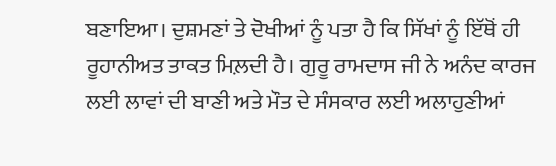ਬਣਾਇਆ। ਦੁਸ਼ਮਣਾਂ ਤੇ ਦੋਖੀਆਂ ਨੂੰ ਪਤਾ ਹੈ ਕਿ ਸਿੱਖਾਂ ਨੂੰ ਇੱਥੋਂ ਹੀ ਰੂਹਾਨੀਅਤ ਤਾਕਤ ਮਿਲ਼ਦੀ ਹੈ। ਗੁਰੂ ਰਾਮਦਾਸ ਜੀ ਨੇ ਅਨੰਦ ਕਾਰਜ ਲਈ ਲਾਵਾਂ ਦੀ ਬਾਣੀ ਅਤੇ ਮੌਤ ਦੇ ਸੰਸਕਾਰ ਲਈ ਅਲਾਹੁਣੀਆਂ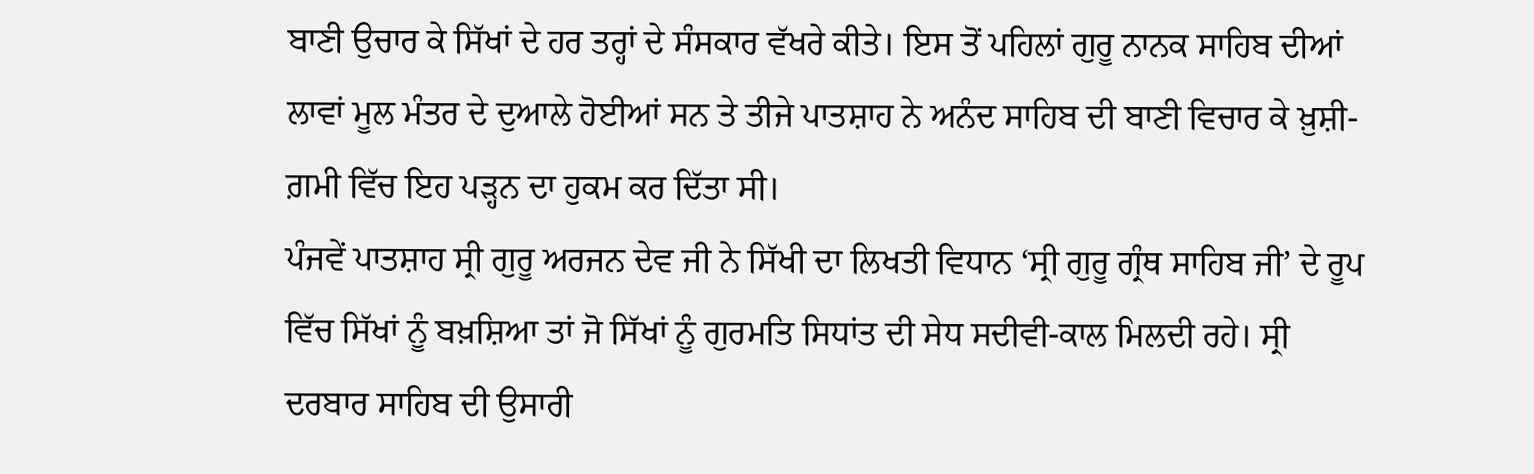ਬਾਣੀ ਉਚਾਰ ਕੇ ਸਿੱਖਾਂ ਦੇ ਹਰ ਤਰ੍ਹਾਂ ਦੇ ਸੰਸਕਾਰ ਵੱਖਰੇ ਕੀਤੇ। ਇਸ ਤੋਂ ਪਹਿਲਾਂ ਗੁਰੂ ਨਾਨਕ ਸਾਹਿਬ ਦੀਆਂ ਲਾਵਾਂ ਮੂਲ ਮੰਤਰ ਦੇ ਦੁਆਲੇ ਹੋਈਆਂ ਸਨ ਤੇ ਤੀਜੇ ਪਾਤਸ਼ਾਹ ਨੇ ਅਨੰਦ ਸਾਹਿਬ ਦੀ ਬਾਣੀ ਵਿਚਾਰ ਕੇ ਖ਼ੁਸ਼ੀ-ਗ਼ਮੀ ਵਿੱਚ ਇਹ ਪੜ੍ਹਨ ਦਾ ਹੁਕਮ ਕਰ ਦਿੱਤਾ ਸੀ।
ਪੰਜਵੇਂ ਪਾਤਸ਼ਾਹ ਸ੍ਰੀ ਗੁਰੂ ਅਰਜਨ ਦੇਵ ਜੀ ਨੇ ਸਿੱਖੀ ਦਾ ਲਿਖਤੀ ਵਿਧਾਨ ‘ਸ੍ਰੀ ਗੁਰੂ ਗ੍ਰੰਥ ਸਾਹਿਬ ਜੀ’ ਦੇ ਰੂਪ ਵਿੱਚ ਸਿੱਖਾਂ ਨੂੰ ਬਖ਼ਸ਼ਿਆ ਤਾਂ ਜੋ ਸਿੱਖਾਂ ਨੂੰ ਗੁਰਮਤਿ ਸਿਧਾਂਤ ਦੀ ਸੇਧ ਸਦੀਵੀ-ਕਾਲ ਮਿਲਦੀ ਰਹੇ। ਸ੍ਰੀ ਦਰਬਾਰ ਸਾਹਿਬ ਦੀ ਉਸਾਰੀ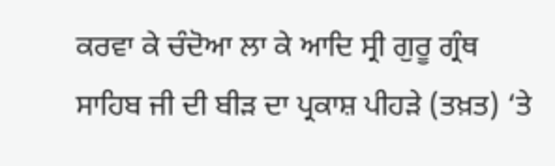ਕਰਵਾ ਕੇ ਚੰਦੋਆ ਲਾ ਕੇ ਆਦਿ ਸ੍ਰੀ ਗੁਰੂ ਗ੍ਰੰਥ ਸਾਹਿਬ ਜੀ ਦੀ ਬੀੜ ਦਾ ਪ੍ਰਕਾਸ਼ ਪੀਹੜੇ (ਤਖ਼ਤ) ‘ਤੇ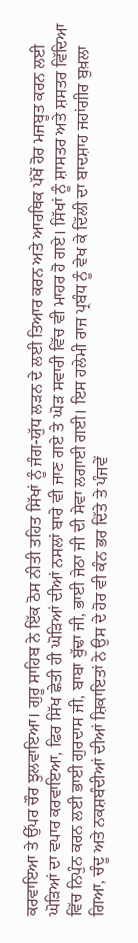ਕਰਵਾਇਆ ਤੇ ਉੱਪਰ ਚੌਰ ਝੁਲਵਾਇਆ। ਗੁਰੂ ਸਾਹਿਬ ਨੇ ਇੱਕ ਠੋਸ ਨੀਤੀ ਤਹਿਤ ਸਿੱਖਾਂ ਨੂੰ ਜੰਗ-ਯੁੱਧ ਲੜਨ ਦੇ ਲਈ ਤਿਆਰ ਕਰਨ ਅਤੇ ਆਰਥਿਕ ਪੱਖੋਂ ਹੋਰ ਮਜਬੂਤ ਕਰਨ ਲਈ ਘੋੜਿਆਂ ਦਾ ਵਪਾਰ ਕਰਵਾਇਆ, ਫਿਰ ਸਿੱਖ ਛੇਤੀ ਹੀ ਘੋੜਿਆਂ ਦੀਆਂ ਨਸਲਾਂ ਬਾਰੇ ਵੀ ਜਾਣ ਗਏ ਤੇ ਘੋੜ ਸਵਾਰੀ ਵਿੱਚ ਵੀ ਮਾਹਰ ਹੋ ਗਏ। ਸਿੱਖਾਂ ਨੂੰ ਸ਼ਾਸਤਰ ਅਤੇ ਸ਼ਸਤਰ ਵਿੱਦਿਆ ਵਿੱਚ ਨਿਪੁੰਨ ਕਰਨ ਲਈ ਭਾਈ ਗੁਰਦਾਸ ਜੀ, ਬਾਬਾ ਬੁੱਢਾ ਜੀ, ਭਾਈ ਜੇਠਾ ਜੀ ਦੀ ਸੇਵਾ ਲਗਾਈ ਗਈ। ਇਸ ਹਲੇਮੀ ਰਾਜ ਪ੍ਰਬੰਧ ਨੂੰ ਵੇਖ ਕੇ ਦਿੱਲੀ ਦਾ ਬਾਦਸ਼ਾਹ ਜਹਾਂਗੀਰ ਬੁਖ਼ਲਾ ਗਿਆ, ਚੰਦੂ ਅਤੇ ਨਕਸ਼ਬੰਦੀਆਂ ਦੀਆਂ ਸ਼ਿਕਾਇਤਾਂ ਨੇ ਉਸ ਦੇ ਹੋਰ ਵੀ ਕੰਨ ਭਰ ਦਿੱਤੇ ਤੇ ਪੰਜਵੇਂ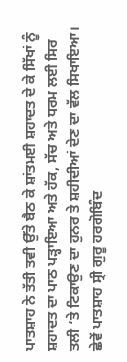ਪਾਤਸ਼ਾਹ ਨੇ ਤੱਤੀ ਤਵੀ ਉੱਤੇ ਬੈਠ ਕੇ ਸ਼ਾਂਤਮਈ ਸ਼ਹਾਦਤ ਦੇ ਕੇ ਸਿੱਖਾਂ ਨੂੰ ਸ਼ਹਾਦਤ ਦਾ ਪਾਠ ਪੜ੍ਹਾਇਆ ਅਤੇ ਹੱਕ, ਸੱਚ ਅਤੇ ਧਰਮ ਲਈ ਸਿਰ ਤਲੀ ‘ਤੇ ਟਿਕਾਉਣ ਦਾ ਹੁਨਰ ਤੇ ਸ਼ਹੀਦੀਆਂ ਦੇਣ ਦਾ ਵੱਲ ਸਿਖਾਇਆ।
ਛੇਵੇਂ ਪਾਤਸ਼ਾਹ ਸ੍ਰੀ ਗੁਰੂ ਹਰਗੋਬਿੰਦ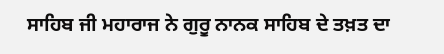ਸਾਹਿਬ ਜੀ ਮਹਾਰਾਜ ਨੇ ਗੁਰੂ ਨਾਨਕ ਸਾਹਿਬ ਦੇ ਤਖ਼ਤ ਦਾ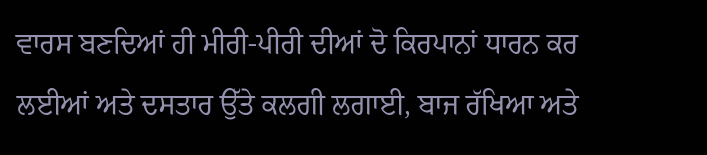ਵਾਰਸ ਬਣਦਿਆਂ ਹੀ ਮੀਰੀ-ਪੀਰੀ ਦੀਆਂ ਦੋ ਕਿਰਪਾਨਾਂ ਧਾਰਨ ਕਰ ਲਈਆਂ ਅਤੇ ਦਸਤਾਰ ਉੱਤੇ ਕਲਗੀ ਲਗਾਈ, ਬਾਜ ਰੱਖਿਆ ਅਤੇ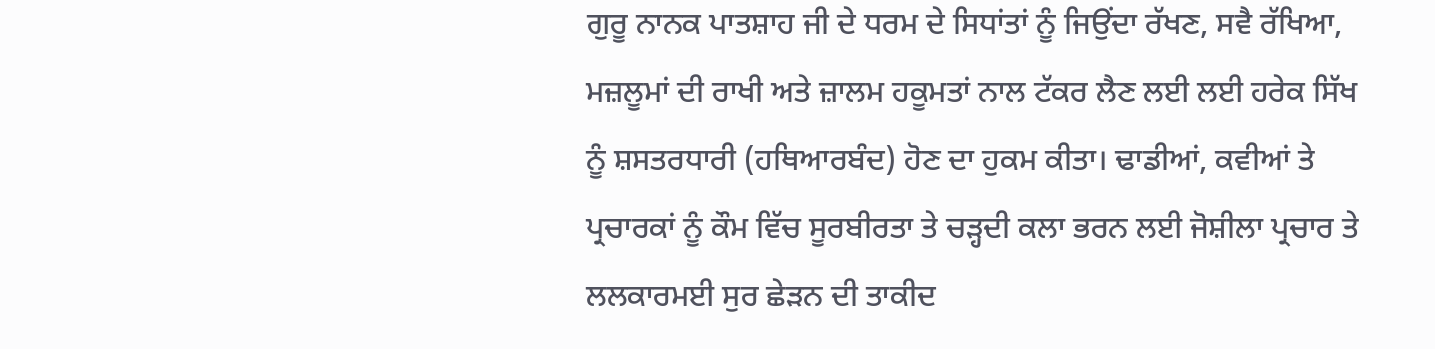ਗੁਰੂ ਨਾਨਕ ਪਾਤਸ਼ਾਹ ਜੀ ਦੇ ਧਰਮ ਦੇ ਸਿਧਾਂਤਾਂ ਨੂੰ ਜਿਉਂਦਾ ਰੱਖਣ, ਸਵੈ ਰੱਖਿਆ, ਮਜ਼ਲੂਮਾਂ ਦੀ ਰਾਖੀ ਅਤੇ ਜ਼ਾਲਮ ਹਕੂਮਤਾਂ ਨਾਲ ਟੱਕਰ ਲੈਣ ਲਈ ਲਈ ਹਰੇਕ ਸਿੱਖ ਨੂੰ ਸ਼ਸਤਰਧਾਰੀ (ਹਥਿਆਰਬੰਦ) ਹੋਣ ਦਾ ਹੁਕਮ ਕੀਤਾ। ਢਾਡੀਆਂ, ਕਵੀਆਂ ਤੇ ਪ੍ਰਚਾਰਕਾਂ ਨੂੰ ਕੌਮ ਵਿੱਚ ਸੂਰਬੀਰਤਾ ਤੇ ਚੜ੍ਹਦੀ ਕਲਾ ਭਰਨ ਲਈ ਜੋਸ਼ੀਲਾ ਪ੍ਰਚਾਰ ਤੇ ਲਲਕਾਰਮਈ ਸੁਰ ਛੇੜਨ ਦੀ ਤਾਕੀਦ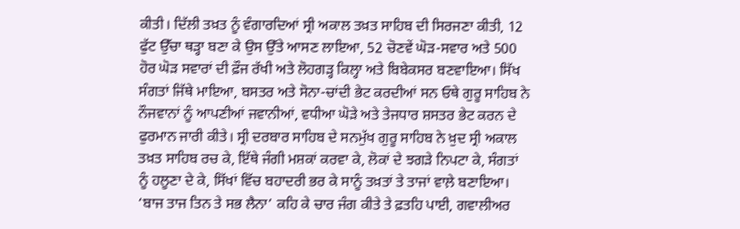ਕੀਤੀ। ਦਿੱਲੀ ਤਖ਼ਤ ਨੂੰ ਵੰਗਾਰਦਿਆਂ ਸ੍ਰੀ ਅਕਾਲ ਤਖ਼ਤ ਸਾਹਿਬ ਦੀ ਸਿਰਜਣਾ ਕੀਤੀ, 12 ਫੁੱਟ ਉੱਚਾ ਥੜ੍ਹਾ ਬਣਾ ਕੇ ਉਸ ਉੱਤੇ ਆਸਣ ਲਾਇਆ, 52 ਚੋਣਵੇਂ ਘੋੜ-ਸਵਾਰ ਅਤੇ 500 ਹੋਰ ਘੋੜ ਸਵਾਰਾਂ ਦੀ ਫ਼ੌਜ ਰੱਖੀ ਅਤੇ ਲੋਹਗੜ੍ਹ ਕਿਲ੍ਹਾ ਅਤੇ ਬਿਬੇਕਸਰ ਬਣਵਾਇਆ। ਸਿੱਖ ਸੰਗਤਾਂ ਜਿੱਥੇ ਮਾਇਆ, ਬਸਤਰ ਅਤੇ ਸੋਨਾ-ਚਾਂਦੀ ਭੇਟ ਕਰਦੀਆਂ ਸਨ ਓਥੇ ਗੁਰੂ ਸਾਹਿਬ ਨੇ ਨੌਜਵਾਨਾਂ ਨੂੰ ਆਪਣੀਆਂ ਜਵਾਨੀਆਂ, ਵਧੀਆ ਘੋੜੇ ਅਤੇ ਤੇਜਧਾਰ ਸ਼ਸਤਰ ਭੇਟ ਕਰਨ ਦੇ ਫੁਰਮਾਨ ਜਾਰੀ ਕੀਤੇ। ਸ੍ਰੀ ਦਰਬਾਰ ਸਾਹਿਬ ਦੇ ਸਨਮੁੱਖ ਗੁਰੂ ਸਾਹਿਬ ਨੇ ਖ਼ੁਦ ਸ੍ਰੀ ਅਕਾਲ ਤਖ਼ਤ ਸਾਹਿਬ ਰਚ ਕੇ, ਇੱਥੇ ਜੰਗੀ ਮਸ਼ਕਾਂ ਕਰਵਾ ਕੇ, ਲੋਕਾਂ ਦੇ ਝਗੜੇ ਨਿਪਟਾ ਕੇ, ਸੰਗਤਾਂ ਨੂੰ ਹਲੂਣਾ ਦੇ ਕੇ, ਸਿੱਖਾਂ ਵਿੱਚ ਬਹਾਦਰੀ ਭਰ ਕੇ ਸਾਨੂੰ ਤਖ਼ਤਾਂ ਤੇ ਤਾਜਾਂ ਵਾਲ਼ੇ ਬਣਾਇਆ। ‘ਬਾਜ ਤਾਜ ਤਿਨ ਤੇ ਸਭ ਲੈਨਾ’ ਕਹਿ ਕੇ ਚਾਰ ਜੰਗ ਕੀਤੇ ਤੇ ਫ਼ਤਹਿ ਪਾਈ, ਗਵਾਲੀਅਰ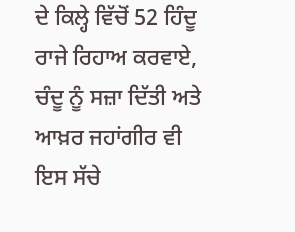ਦੇ ਕਿਲ੍ਹੇ ਵਿੱਚੋਂ 52 ਹਿੰਦੂ ਰਾਜੇ ਰਿਹਾਅ ਕਰਵਾਏ, ਚੰਦੂ ਨੂੰ ਸਜ਼ਾ ਦਿੱਤੀ ਅਤੇ ਆਖ਼ਰ ਜਹਾਂਗੀਰ ਵੀ ਇਸ ਸੱਚੇ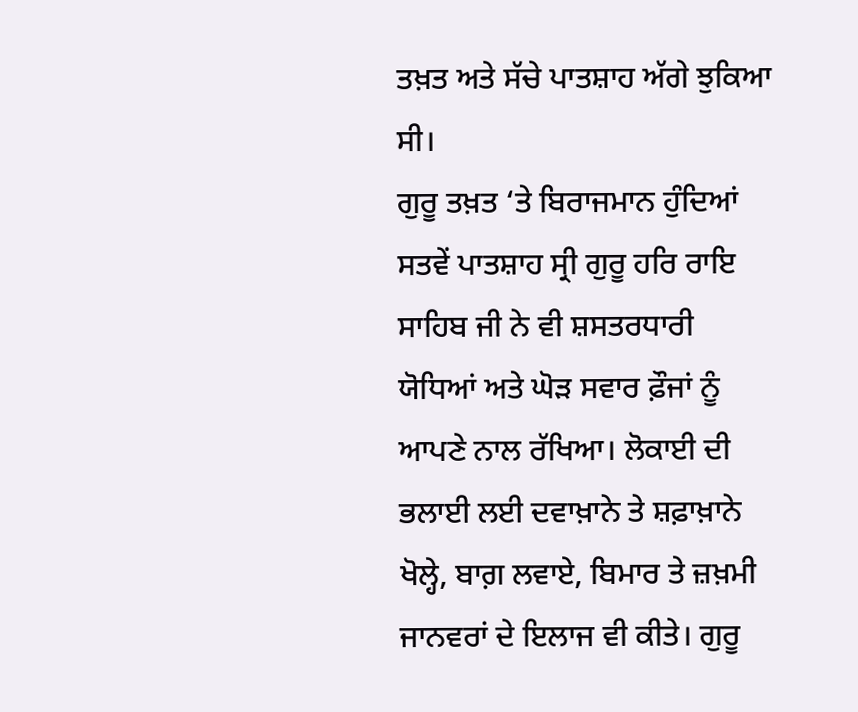ਤਖ਼ਤ ਅਤੇ ਸੱਚੇ ਪਾਤਸ਼ਾਹ ਅੱਗੇ ਝੁਕਿਆ ਸੀ।
ਗੁਰੂ ਤਖ਼ਤ ‘ਤੇ ਬਿਰਾਜਮਾਨ ਹੁੰਦਿਆਂ ਸਤਵੇਂ ਪਾਤਸ਼ਾਹ ਸ੍ਰੀ ਗੁਰੂ ਹਰਿ ਰਾਇ ਸਾਹਿਬ ਜੀ ਨੇ ਵੀ ਸ਼ਸਤਰਧਾਰੀ ਯੋਧਿਆਂ ਅਤੇ ਘੋੜ ਸਵਾਰ ਫ਼ੌਜਾਂ ਨੂੰ ਆਪਣੇ ਨਾਲ ਰੱਖਿਆ। ਲੋਕਾਈ ਦੀ ਭਲਾਈ ਲਈ ਦਵਾਖ਼ਾਨੇ ਤੇ ਸ਼ਫ਼ਾਖ਼ਾਨੇ ਖੋਲ੍ਹੇ, ਬਾਗ਼ ਲਵਾਏ, ਬਿਮਾਰ ਤੇ ਜ਼ਖ਼ਮੀ ਜਾਨਵਰਾਂ ਦੇ ਇਲਾਜ ਵੀ ਕੀਤੇ। ਗੁਰੂ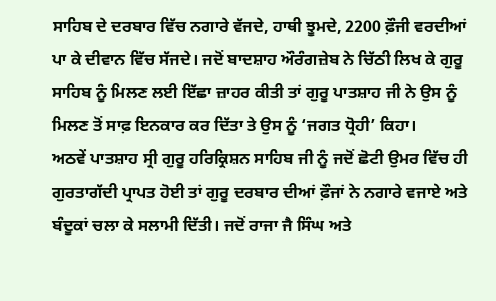ਸਾਹਿਬ ਦੇ ਦਰਬਾਰ ਵਿੱਚ ਨਗਾਰੇ ਵੱਜਦੇ, ਹਾਥੀ ਝੂਮਦੇ, 2200 ਫ਼ੌਜੀ ਵਰਦੀਆਂ ਪਾ ਕੇ ਦੀਵਾਨ ਵਿੱਚ ਸੱਜਦੇ। ਜਦੋਂ ਬਾਦਸ਼ਾਹ ਔਰੰਗਜ਼ੇਬ ਨੇ ਚਿੱਠੀ ਲਿਖ ਕੇ ਗੁਰੂ ਸਾਹਿਬ ਨੂੰ ਮਿਲਣ ਲਈ ਇੱਛਾ ਜ਼ਾਹਰ ਕੀਤੀ ਤਾਂ ਗੁਰੂ ਪਾਤਸ਼ਾਹ ਜੀ ਨੇ ਉਸ ਨੂੰ ਮਿਲਣ ਤੋਂ ਸਾਫ਼ ਇਨਕਾਰ ਕਰ ਦਿੱਤਾ ਤੇ ਉਸ ਨੂੰ ‘ਜਗਤ ਧ੍ਰੋਹੀ’ ਕਿਹਾ।
ਅਠਵੇਂ ਪਾਤਸ਼ਾਹ ਸ੍ਰੀ ਗੁਰੂ ਹਰਿਕ੍ਰਿਸ਼ਨ ਸਾਹਿਬ ਜੀ ਨੂੰ ਜਦੋਂ ਛੋਟੀ ਉਮਰ ਵਿੱਚ ਹੀ ਗੁਰਤਾਗੱਦੀ ਪ੍ਰਾਪਤ ਹੋਈ ਤਾਂ ਗੁਰੂ ਦਰਬਾਰ ਦੀਆਂ ਫ਼ੌਜਾਂ ਨੇ ਨਗਾਰੇ ਵਜਾਏ ਅਤੇ ਬੰਦੂਕਾਂ ਚਲਾ ਕੇ ਸਲਾਮੀ ਦਿੱਤੀ। ਜਦੋਂ ਰਾਜਾ ਜੈ ਸਿੰਘ ਅਤੇ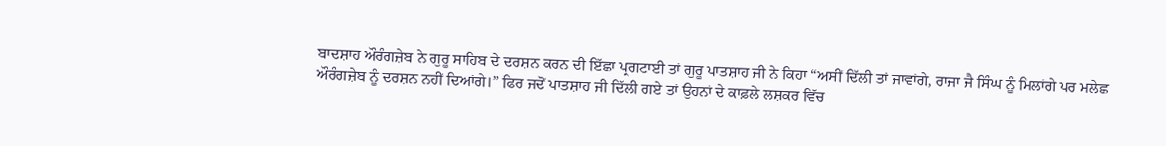ਬਾਦਸ਼ਾਹ ਔਰੰਗਜ਼ੇਬ ਨੇ ਗੁਰੂ ਸਾਹਿਬ ਦੇ ਦਰਸ਼ਨ ਕਰਨ ਦੀ ਇੱਛਾ ਪ੍ਰਗਟਾਈ ਤਾਂ ਗੁਰੂ ਪਾਤਸ਼ਾਹ ਜੀ ਨੇ ਕਿਹਾ “ਅਸੀਂ ਦਿੱਲੀ ਤਾਂ ਜਾਵਾਂਗੇ, ਰਾਜਾ ਜੈ ਸਿੰਘ ਨੂੰ ਮਿਲਾਂਗੇ ਪਰ ਮਲੇਛ ਔਰੰਗਜ਼ੇਬ ਨੂੰ ਦਰਸ਼ਨ ਨਹੀਂ ਦਿਆਂਗੇ।” ਫਿਰ ਜਦੋਂ ਪਾਤਸ਼ਾਹ ਜੀ ਦਿੱਲੀ ਗਏ ਤਾਂ ਉਹਨਾਂ ਦੇ ਕਾਫ਼ਲੇ ਲਸ਼ਕਰ ਵਿੱਚ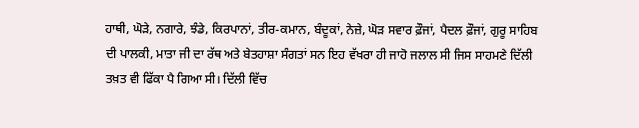ਹਾਥੀ, ਘੋੜੇ, ਨਗਾਰੇ, ਝੰਡੇ, ਕਿਰਪਾਨਾਂ, ਤੀਰ-ਕਮਾਨ, ਬੰਦੂਕਾਂ, ਨੇਜ਼ੇ, ਘੋੜ ਸਵਾਰ ਫ਼ੌਜਾਂ, ਪੈਦਲ ਫ਼ੌਜਾਂ, ਗੁਰੂ ਸਾਹਿਬ ਦੀ ਪਾਲਕੀ, ਮਾਤਾ ਜੀ ਦਾ ਰੱਥ ਅਤੇ ਬੇਤਹਾਸ਼ਾ ਸੰਗਤਾਂ ਸਨ ਇਹ ਵੱਖਰਾ ਹੀ ਜਾਹੋ ਜਲਾਲ ਸੀ ਜਿਸ ਸਾਹਮਣੇ ਦਿੱਲੀ ਤਖ਼ਤ ਵੀ ਫਿੱਕਾ ਪੈ ਗਿਆ ਸੀ। ਦਿੱਲੀ ਵਿੱਚ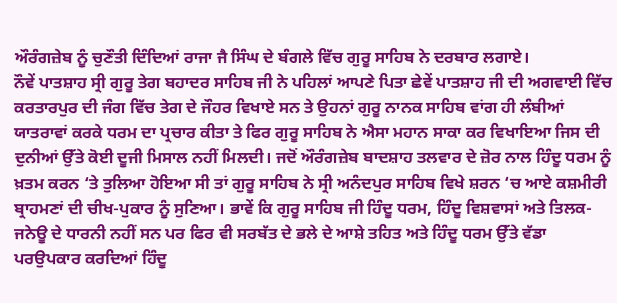ਔਰੰਗਜ਼ੇਬ ਨੂੰ ਚੁਣੌਤੀ ਦਿੰਦਿਆਂ ਰਾਜਾ ਜੈ ਸਿੰਘ ਦੇ ਬੰਗਲੇ ਵਿੱਚ ਗੁਰੂ ਸਾਹਿਬ ਨੇ ਦਰਬਾਰ ਲਗਾਏ।
ਨੌਵੇਂ ਪਾਤਸ਼ਾਹ ਸ੍ਰੀ ਗੁਰੂ ਤੇਗ ਬਹਾਦਰ ਸਾਹਿਬ ਜੀ ਨੇ ਪਹਿਲਾਂ ਆਪਣੇ ਪਿਤਾ ਛੇਵੇਂ ਪਾਤਸ਼ਾਹ ਜੀ ਦੀ ਅਗਵਾਈ ਵਿੱਚ ਕਰਤਾਰਪੁਰ ਦੀ ਜੰਗ ਵਿੱਚ ਤੇਗ ਦੇ ਜੌਹਰ ਵਿਖਾਏ ਸਨ ਤੇ ਉਹਨਾਂ ਗੁਰੂ ਨਾਨਕ ਸਾਹਿਬ ਵਾਂਗ ਹੀ ਲੰਬੀਆਂ ਯਾਤਰਾਵਾਂ ਕਰਕੇ ਧਰਮ ਦਾ ਪ੍ਰਚਾਰ ਕੀਤਾ ਤੇ ਫਿਰ ਗੁਰੂ ਸਾਹਿਬ ਨੇ ਐਸਾ ਮਹਾਨ ਸਾਕਾ ਕਰ ਵਿਖਾਇਆ ਜਿਸ ਦੀ ਦੁਨੀਆਂ ਉੱਤੇ ਕੋਈ ਦੂਜੀ ਮਿਸਾਲ ਨਹੀਂ ਮਿਲਦੀ। ਜਦੋਂ ਔਰੰਗਜ਼ੇਬ ਬਾਦਸ਼ਾਹ ਤਲਵਾਰ ਦੇ ਜ਼ੋਰ ਨਾਲ ਹਿੰਦੂ ਧਰਮ ਨੂੰ ਖ਼ਤਮ ਕਰਨ ‘ਤੇ ਤੁਲਿਆ ਹੋਇਆ ਸੀ ਤਾਂ ਗੁਰੂ ਸਾਹਿਬ ਨੇ ਸ੍ਰੀ ਅਨੰਦਪੁਰ ਸਾਹਿਬ ਵਿਖੇ ਸ਼ਰਨ ‘ਚ ਆਏ ਕਸ਼ਮੀਰੀ ਬ੍ਰਾਹਮਣਾਂ ਦੀ ਚੀਖ-ਪੁਕਾਰ ਨੂੰ ਸੁਣਿਆ। ਭਾਵੇਂ ਕਿ ਗੁਰੂ ਸਾਹਿਬ ਜੀ ਹਿੰਦੂ ਧਰਮ, ਹਿੰਦੂ ਵਿਸ਼ਵਾਸਾਂ ਅਤੇ ਤਿਲਕ-ਜਨੇਊ ਦੇ ਧਾਰਨੀ ਨਹੀਂ ਸਨ ਪਰ ਫਿਰ ਵੀ ਸਰਬੱਤ ਦੇ ਭਲੇ ਦੇ ਆਸ਼ੇ ਤਹਿਤ ਅਤੇ ਹਿੰਦੂ ਧਰਮ ਉੱਤੇ ਵੱਡਾ ਪਰਉਪਕਾਰ ਕਰਦਿਆਂ ਹਿੰਦੂ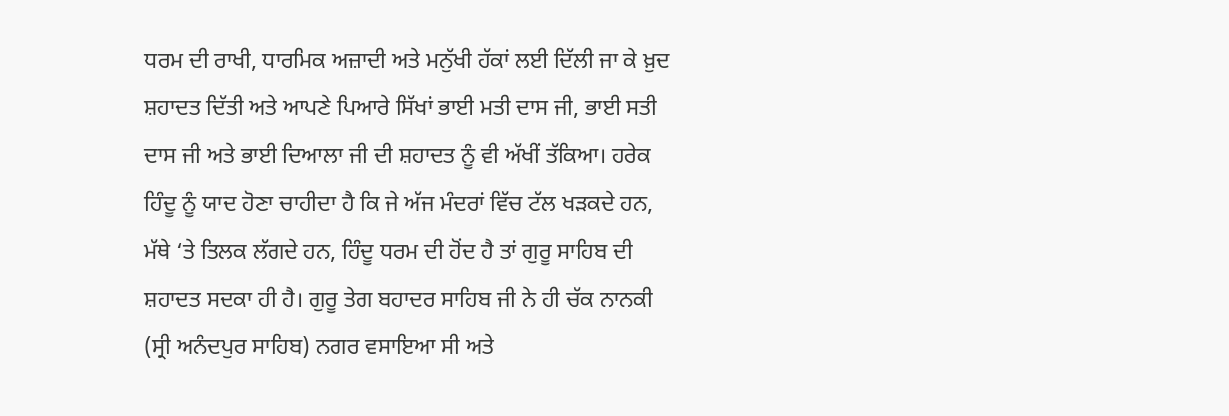ਧਰਮ ਦੀ ਰਾਖੀ, ਧਾਰਮਿਕ ਅਜ਼ਾਦੀ ਅਤੇ ਮਨੁੱਖੀ ਹੱਕਾਂ ਲਈ ਦਿੱਲੀ ਜਾ ਕੇ ਖ਼ੁਦ ਸ਼ਹਾਦਤ ਦਿੱਤੀ ਅਤੇ ਆਪਣੇ ਪਿਆਰੇ ਸਿੱਖਾਂ ਭਾਈ ਮਤੀ ਦਾਸ ਜੀ, ਭਾਈ ਸਤੀ ਦਾਸ ਜੀ ਅਤੇ ਭਾਈ ਦਿਆਲਾ ਜੀ ਦੀ ਸ਼ਹਾਦਤ ਨੂੰ ਵੀ ਅੱਖੀਂ ਤੱਕਿਆ। ਹਰੇਕ ਹਿੰਦੂ ਨੂੰ ਯਾਦ ਹੋਣਾ ਚਾਹੀਦਾ ਹੈ ਕਿ ਜੇ ਅੱਜ ਮੰਦਰਾਂ ਵਿੱਚ ਟੱਲ ਖੜਕਦੇ ਹਨ, ਮੱਥੇ ‘ਤੇ ਤਿਲਕ ਲੱਗਦੇ ਹਨ, ਹਿੰਦੂ ਧਰਮ ਦੀ ਹੋਂਦ ਹੈ ਤਾਂ ਗੁਰੂ ਸਾਹਿਬ ਦੀ ਸ਼ਹਾਦਤ ਸਦਕਾ ਹੀ ਹੈ। ਗੁਰੂ ਤੇਗ ਬਹਾਦਰ ਸਾਹਿਬ ਜੀ ਨੇ ਹੀ ਚੱਕ ਨਾਨਕੀ (ਸ੍ਰੀ ਅਨੰਦਪੁਰ ਸਾਹਿਬ) ਨਗਰ ਵਸਾਇਆ ਸੀ ਅਤੇ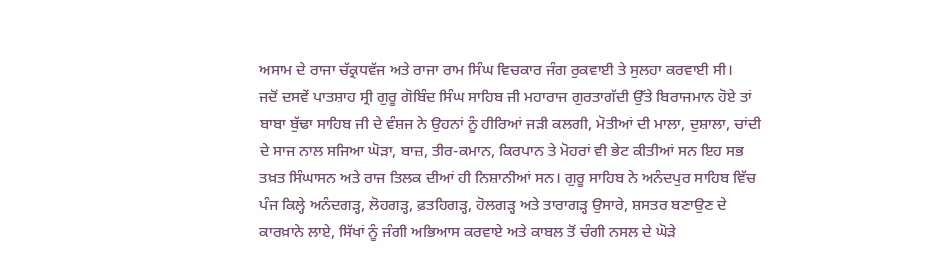ਅਸਾਮ ਦੇ ਰਾਜਾ ਚੱਕ੍ਰਧਵੱਜ ਅਤੇ ਰਾਜਾ ਰਾਮ ਸਿੰਘ ਵਿਚਕਾਰ ਜੰਗ ਰੁਕਵਾਈ ਤੇ ਸੁਲਹਾ ਕਰਵਾਈ ਸੀ।
ਜਦੋਂ ਦਸਵੇਂ ਪਾਤਸ਼ਾਹ ਸ੍ਰੀ ਗੁਰੂ ਗੋਬਿੰਦ ਸਿੰਘ ਸਾਹਿਬ ਜੀ ਮਹਾਰਾਜ ਗੁਰਤਾਗੱਦੀ ਉੱਤੇ ਬਿਰਾਜਮਾਨ ਹੋਏ ਤਾਂ ਬਾਬਾ ਬੁੱਢਾ ਸਾਹਿਬ ਜੀ ਦੇ ਵੰਸ਼ਜ ਨੇ ਉਹਨਾਂ ਨੂੰ ਹੀਰਿਆਂ ਜੜੀ ਕਲਗੀ, ਮੋਤੀਆਂ ਦੀ ਮਾਲਾ, ਦੁਸ਼ਾਲਾ, ਚਾਂਦੀ ਦੇ ਸਾਜ ਨਾਲ ਸਜਿਆ ਘੋੜਾ, ਬਾਜ਼, ਤੀਰ-ਕਮਾਨ, ਕਿਰਪਾਨ ਤੇ ਮੋਹਰਾਂ ਵੀ ਭੇਟ ਕੀਤੀਆਂ ਸਨ ਇਹ ਸਭ ਤਖ਼ਤ ਸਿੰਘਾਸਨ ਅਤੇ ਰਾਜ ਤਿਲਕ ਦੀਆਂ ਹੀ ਨਿਸ਼ਾਨੀਆਂ ਸਨ। ਗੁਰੂ ਸਾਹਿਬ ਨੇ ਅਨੰਦਪੁਰ ਸਾਹਿਬ ਵਿੱਚ ਪੰਜ ਕਿਲ੍ਹੇ ਅਨੰਦਗੜ੍ਹ, ਲੋਹਗੜ੍ਹ, ਫ਼ਤਹਿਗੜ੍ਹ, ਹੋਲਗੜ੍ਹ ਅਤੇ ਤਾਰਾਗੜ੍ਹ ਉਸਾਰੇ, ਸ਼ਸਤਰ ਬਣਾਉਣ ਦੇ ਕਾਰਖ਼ਾਨੇ ਲਾਏ, ਸਿੱਖਾਂ ਨੂੰ ਜੰਗੀ ਅਭਿਆਸ ਕਰਵਾਏ ਅਤੇ ਕਾਬਲ ਤੋਂ ਚੰਗੀ ਨਸਲ ਦੇ ਘੋੜੇ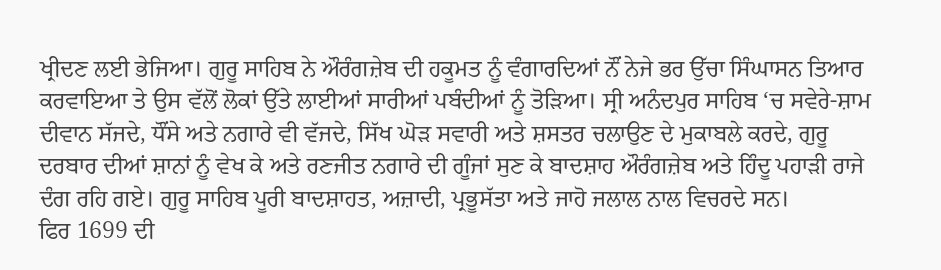ਖ੍ਰੀਦਣ ਲਈ ਭੇਜਿਆ। ਗੁਰੂ ਸਾਹਿਬ ਨੇ ਔਰੰਗਜ਼ੇਬ ਦੀ ਹਕੂਮਤ ਨੂੰ ਵੰਗਾਰਦਿਆਂ ਨੌਂ ਨੇਜੇ ਭਰ ਉੱਚਾ ਸਿੰਘਾਸਨ ਤਿਆਰ ਕਰਵਾਇਆ ਤੇ ਉਸ ਵੱਲੋਂ ਲੋਕਾਂ ਉੱਤੇ ਲਾਈਆਂ ਸਾਰੀਆਂ ਪਬੰਦੀਆਂ ਨੂੰ ਤੋੜਿਆ। ਸ੍ਰੀ ਅਨੰਦਪੁਰ ਸਾਹਿਬ ‘ਚ ਸਵੇਰੇ-ਸ਼ਾਮ ਦੀਵਾਨ ਸੱਜਦੇ, ਧੌਂਸੇ ਅਤੇ ਨਗਾਰੇ ਵੀ ਵੱਜਦੇ, ਸਿੱਖ ਘੋੜ ਸਵਾਰੀ ਅਤੇ ਸ਼ਸਤਰ ਚਲਾਉਣ ਦੇ ਮੁਕਾਬਲੇ ਕਰਦੇ, ਗੁਰੂ ਦਰਬਾਰ ਦੀਆਂ ਸ਼ਾਨਾਂ ਨੂੰ ਵੇਖ ਕੇ ਅਤੇ ਰਣਜੀਤ ਨਗਾਰੇ ਦੀ ਗੂੰਜਾਂ ਸੁਣ ਕੇ ਬਾਦਸ਼ਾਹ ਔਰੰਗਜ਼ੇਬ ਅਤੇ ਹਿੰਦੂ ਪਹਾੜੀ ਰਾਜੇ ਦੰਗ ਰਹਿ ਗਏ। ਗੁਰੂ ਸਾਹਿਬ ਪੂਰੀ ਬਾਦਸ਼ਾਹਤ, ਅਜ਼ਾਦੀ, ਪ੍ਰਭੂਸੱਤਾ ਅਤੇ ਜਾਹੋ ਜਲਾਲ ਨਾਲ ਵਿਚਰਦੇ ਸਨ।
ਫਿਰ 1699 ਦੀ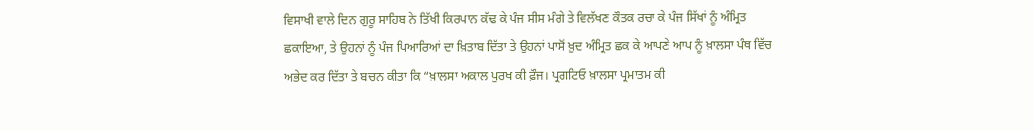ਵਿਸਾਖੀ ਵਾਲੇ ਦਿਨ ਗੁਰੂ ਸਾਹਿਬ ਨੇ ਤਿੱਖੀ ਕਿਰਪਾਨ ਕੱਢ ਕੇ ਪੰਜ ਸੀਸ ਮੰਗੇ ਤੇ ਵਿਲੱਖਣ ਕੌਤਕ ਰਚਾ ਕੇ ਪੰਜ ਸਿੱਖਾਂ ਨੂੰ ਅੰਮ੍ਰਿਤ ਛਕਾਇਆ, ਤੇ ਉਹਨਾਂ ਨੂੰ ਪੰਜ ਪਿਆਰਿਆਂ ਦਾ ਖ਼ਿਤਾਬ ਦਿੱਤਾ ਤੇ ਉਹਨਾਂ ਪਾਸੋਂ ਖ਼ੁਦ ਅੰਮ੍ਰਿਤ ਛਕ ਕੇ ਆਪਣੇ ਆਪ ਨੂੰ ਖ਼ਾਲਸਾ ਪੰਥ ਵਿੱਚ ਅਭੇਦ ਕਰ ਦਿੱਤਾ ਤੇ ਬਚਨ ਕੀਤਾ ਕਿ “ਖ਼ਾਲਸਾ ਅਕਾਲ ਪੁਰਖ ਕੀ ਫ਼ੌਜ। ਪ੍ਰਗਟਿਓ ਖ਼ਾਲਸਾ ਪ੍ਰਮਾਤਮ ਕੀ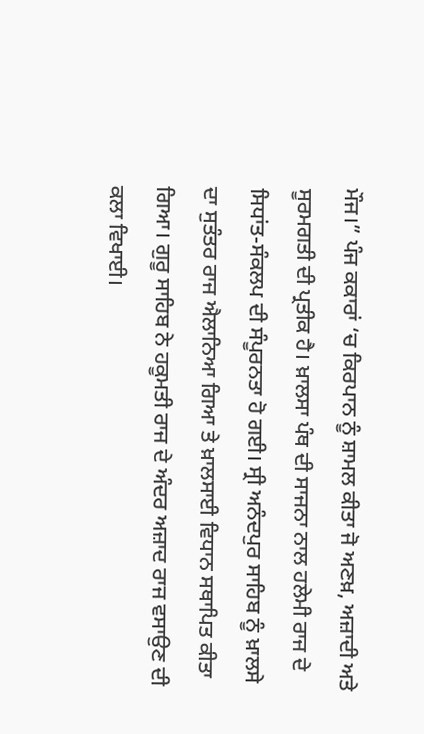ਮੌਜ।” ਪੰਜ ਕਕਾਰਾਂ ‘ਚ ਕਿਰਪਾਨ ਨੂੰ ਸ਼ਾਮਲ ਕੀਤਾ ਜੋ ਅਣਖ਼, ਅਜ਼ਾਦੀ ਅਤੇ ਸੂਰਮਗਤੀ ਦੀ ਪ੍ਰਤੀਕ ਹੈ। ਖ਼ਾਲਸਾ ਪੰਥ ਦੀ ਸਾਜਨਾ ਨਾਲ ਹਲੇਮੀ ਰਾਜ ਦੇ ਸਿਧਾਂਤ-ਸੰਕਲਪ ਦੀ ਸੰਪੂਰਨਤਾ ਹੋ ਗਈ। ਸ੍ਰੀ ਅਨੰਦਪੁਰ ਸਾਹਿਬ ਨੂੰ ਖ਼ਾਲਸੇ ਦਾ ਸੁਤੰਤਰ ਰਾਜ ਐਲਾਨਿਆ ਗਿਆ ਤੇ ਖ਼ਾਲਸਾਈ ਵਿਧਾਨ ਸਥਾਪਿਤ ਕੀਤਾ ਗਿਆ। ਗੁਰੂ ਸਾਹਿਬ ਨੇ ਹਕੂਮਤੀ ਰਾਜ ਦੇ ਅੰਦਰ ਅਜ਼ਾਦ ਰਾਜ ਵਸਾਉਣ ਦੀ ਕਲਾ ਵਿਖਾਈ।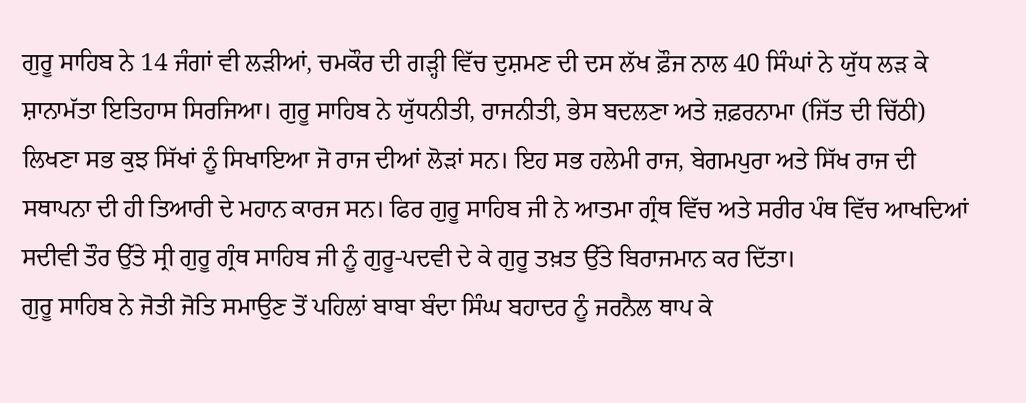ਗੁਰੂ ਸਾਹਿਬ ਨੇ 14 ਜੰਗਾਂ ਵੀ ਲੜੀਆਂ, ਚਮਕੌਰ ਦੀ ਗੜ੍ਹੀ ਵਿੱਚ ਦੁਸ਼ਮਣ ਦੀ ਦਸ ਲੱਖ ਫ਼ੌਜ ਨਾਲ 40 ਸਿੰਘਾਂ ਨੇ ਯੁੱਧ ਲੜ ਕੇ ਸ਼ਾਨਾਮੱਤਾ ਇਤਿਹਾਸ ਸਿਰਜਿਆ। ਗੁਰੂ ਸਾਹਿਬ ਨੇ ਯੁੱਧਨੀਤੀ, ਰਾਜਨੀਤੀ, ਭੇਸ ਬਦਲਣਾ ਅਤੇ ਜ਼ਫ਼ਰਨਾਮਾ (ਜਿੱਤ ਦੀ ਚਿੱਠੀ) ਲਿਖਣਾ ਸਭ ਕੁਝ ਸਿੱਖਾਂ ਨੂੰ ਸਿਖਾਇਆ ਜੋ ਰਾਜ ਦੀਆਂ ਲੋੜਾਂ ਸਨ। ਇਹ ਸਭ ਹਲੇਮੀ ਰਾਜ, ਬੇਗਮਪੁਰਾ ਅਤੇ ਸਿੱਖ ਰਾਜ ਦੀ ਸਥਾਪਨਾ ਦੀ ਹੀ ਤਿਆਰੀ ਦੇ ਮਹਾਨ ਕਾਰਜ ਸਨ। ਫਿਰ ਗੁਰੂ ਸਾਹਿਬ ਜੀ ਨੇ ਆਤਮਾ ਗ੍ਰੰਥ ਵਿੱਚ ਅਤੇ ਸਰੀਰ ਪੰਥ ਵਿੱਚ ਆਖਦਿਆਂ ਸਦੀਵੀ ਤੌਰ ਉੱਤੇ ਸ੍ਰੀ ਗੁਰੂ ਗ੍ਰੰਥ ਸਾਹਿਬ ਜੀ ਨੂੰ ਗੁਰੂ-ਪਦਵੀ ਦੇ ਕੇ ਗੁਰੂ ਤਖ਼ਤ ਉੱਤੇ ਬਿਰਾਜਮਾਨ ਕਰ ਦਿੱਤਾ।
ਗੁਰੂ ਸਾਹਿਬ ਨੇ ਜੋਤੀ ਜੋਤਿ ਸਮਾਉਣ ਤੋਂ ਪਹਿਲਾਂ ਬਾਬਾ ਬੰਦਾ ਸਿੰਘ ਬਹਾਦਰ ਨੂੰ ਜਰਨੈਲ ਥਾਪ ਕੇ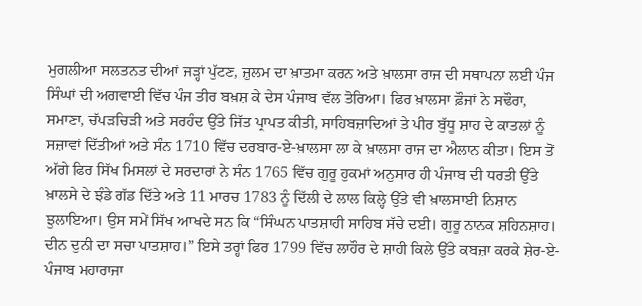ਮੁਗਲੀਆ ਸਲਤਨਤ ਦੀਆਂ ਜੜ੍ਹਾਂ ਪੁੱਟਣ, ਜ਼ੁਲਮ ਦਾ ਖ਼ਾਤਮਾ ਕਰਨ ਅਤੇ ਖ਼ਾਲਸਾ ਰਾਜ ਦੀ ਸਥਾਪਨਾ ਲਈ ਪੰਜ ਸਿੰਘਾਂ ਦੀ ਅਗਵਾਈ ਵਿੱਚ ਪੰਜ ਤੀਰ ਬਖ਼ਸ਼ ਕੇ ਦੇਸ ਪੰਜਾਬ ਵੱਲ ਤੋਰਿਆ। ਫਿਰ ਖ਼ਾਲਸਾ ਫ਼ੌਜਾਂ ਨੇ ਸਢੌਰਾ, ਸਮਾਣਾ, ਚੱਪੜਚਿੜੀ ਅਤੇ ਸਰਹੰਦ ਉੱਤੇ ਜਿੱਤ ਪ੍ਰਾਪਤ ਕੀਤੀ, ਸਾਹਿਬਜ਼ਾਦਿਆਂ ਤੇ ਪੀਰ ਬੁੱਧੂ ਸ਼ਾਹ ਦੇ ਕਾਤਲਾਂ ਨੂੰ ਸਜ਼ਾਵਾਂ ਦਿੱਤੀਆਂ ਅਤੇ ਸੰਨ 1710 ਵਿੱਚ ਦਰਬਾਰ-ਏ-ਖ਼ਾਲਸਾ ਲਾ ਕੇ ਖ਼ਾਲਸਾ ਰਾਜ ਦਾ ਐਲਾਨ ਕੀਤਾ। ਇਸ ਤੋਂ ਅੱਗੇ ਫਿਰ ਸਿੱਖ ਮਿਸਲਾਂ ਦੇ ਸਰਦਾਰਾਂ ਨੇ ਸੰਨ 1765 ਵਿੱਚ ਗੁਰੂ ਹੁਕਮਾਂ ਅਨੁਸਾਰ ਹੀ ਪੰਜਾਬ ਦੀ ਧਰਤੀ ਉੱਤੇ ਖ਼ਾਲਸੇ ਦੇ ਝੰਡੇ ਗੱਡ ਦਿੱਤੇ ਅਤੇ 11 ਮਾਰਚ 1783 ਨੂੰ ਦਿੱਲੀ ਦੇ ਲਾਲ ਕਿਲ੍ਹੇ ਉੱਤੇ ਵੀ ਖ਼ਾਲਸਾਈ ਨਿਸ਼ਾਨ ਝੁਲਾਇਆ। ਉਸ ਸਮੇਂ ਸਿੱਖ ਆਖਦੇ ਸਨ ਕਿ “ਸਿੰਘਨ ਪਾਤਸ਼ਾਹੀ ਸਾਹਿਬ ਸੱਚੇ ਦਈ। ਗੁਰੂ ਨਾਨਕ ਸ਼ਹਿਨਸ਼ਾਹ। ਦੀਨ ਦੁਨੀ ਦਾ ਸਚਾ ਪਾਤਸ਼ਾਹ।” ਇਸੇ ਤਰ੍ਹਾਂ ਫਿਰ 1799 ਵਿੱਚ ਲਾਹੌਰ ਦੇ ਸ਼ਾਹੀ ਕਿਲੇ ਉੱਤੇ ਕਬਜ਼ਾ ਕਰਕੇ ਸ਼ੇਰ-ਏ-ਪੰਜਾਬ ਮਹਾਰਾਜਾ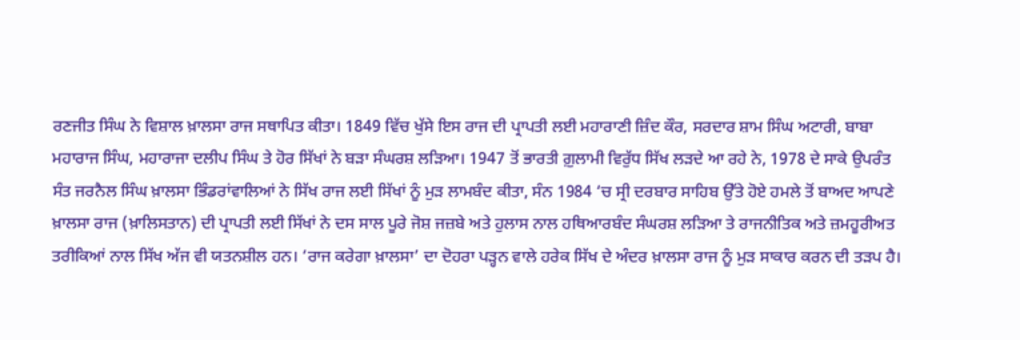ਰਣਜੀਤ ਸਿੰਘ ਨੇ ਵਿਸ਼ਾਲ ਖ਼ਾਲਸਾ ਰਾਜ ਸਥਾਪਿਤ ਕੀਤਾ। 1849 ਵਿੱਚ ਖੁੱਸੇ ਇਸ ਰਾਜ ਦੀ ਪ੍ਰਾਪਤੀ ਲਈ ਮਹਾਰਾਣੀ ਜ਼ਿੰਦ ਕੌਰ, ਸਰਦਾਰ ਸ਼ਾਮ ਸਿੰਘ ਅਟਾਰੀ, ਬਾਬਾ ਮਹਾਰਾਜ ਸਿੰਘ, ਮਹਾਰਾਜਾ ਦਲੀਪ ਸਿੰਘ ਤੇ ਹੋਰ ਸਿੱਖਾਂ ਨੇ ਬੜਾ ਸੰਘਰਸ਼ ਲੜਿਆ। 1947 ਤੋਂ ਭਾਰਤੀ ਗ਼ੁਲਾਮੀ ਵਿਰੁੱਧ ਸਿੱਖ ਲੜਦੇ ਆ ਰਹੇ ਨੇ, 1978 ਦੇ ਸਾਕੇ ਉਪਰੰਤ ਸੰਤ ਜਰਨੈਲ ਸਿੰਘ ਖ਼ਾਲਸਾ ਭਿੰਡਰਾਂਵਾਲਿਆਂ ਨੇ ਸਿੱਖ ਰਾਜ ਲਈ ਸਿੱਖਾਂ ਨੂੰ ਮੁੜ ਲਾਮਬੰਦ ਕੀਤਾ, ਸੰਨ 1984 ‘ਚ ਸ੍ਰੀ ਦਰਬਾਰ ਸਾਹਿਬ ਉੱਤੇ ਹੋਏ ਹਮਲੇ ਤੋਂ ਬਾਅਦ ਆਪਣੇ ਖ਼ਾਲਸਾ ਰਾਜ (ਖ਼ਾਲਿਸਤਾਨ) ਦੀ ਪ੍ਰਾਪਤੀ ਲਈ ਸਿੱਖਾਂ ਨੇ ਦਸ ਸਾਲ ਪੂਰੇ ਜੋਸ਼ ਜਜ਼ਬੇ ਅਤੇ ਹੁਲਾਸ ਨਾਲ ਹਥਿਆਰਬੰਦ ਸੰਘਰਸ਼ ਲੜਿਆ ਤੇ ਰਾਜਨੀਤਿਕ ਅਤੇ ਜ਼ਮਹੂਰੀਅਤ ਤਰੀਕਿਆਂ ਨਾਲ ਸਿੱਖ ਅੱਜ ਵੀ ਯਤਨਸ਼ੀਲ ਹਨ। ‘ਰਾਜ ਕਰੇਗਾ ਖ਼ਾਲਸਾ’ ਦਾ ਦੋਹਰਾ ਪੜ੍ਹਨ ਵਾਲੇ ਹਰੇਕ ਸਿੱਖ ਦੇ ਅੰਦਰ ਖ਼ਾਲਸਾ ਰਾਜ ਨੂੰ ਮੁੜ ਸਾਕਾਰ ਕਰਨ ਦੀ ਤੜਪ ਹੈ।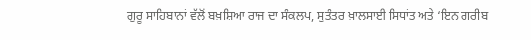ਗੁਰੂ ਸਾਹਿਬਾਨਾਂ ਵੱਲੋਂ ਬਖ਼ਸ਼ਿਆ ਰਾਜ ਦਾ ਸੰਕਲਪ, ਸੁਤੰਤਰ ਖ਼ਾਲਸਾਈ ਸਿਧਾਂਤ ਅਤੇ ‘ਇਨ ਗਰੀਬ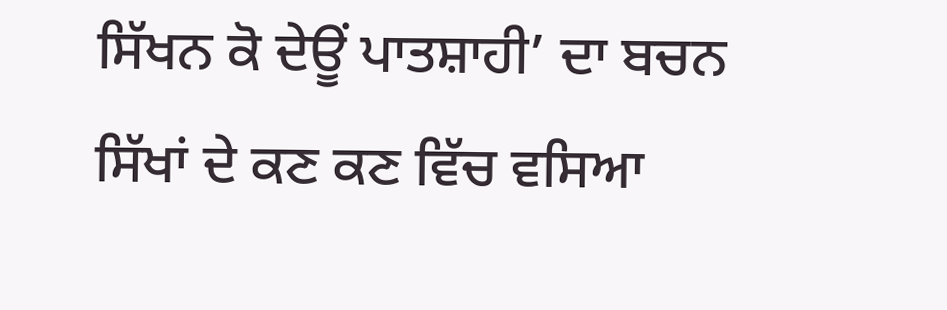ਸਿੱਖਨ ਕੋ ਦੇਊਂ ਪਾਤਸ਼ਾਹੀ’ ਦਾ ਬਚਨ ਸਿੱਖਾਂ ਦੇ ਕਣ ਕਣ ਵਿੱਚ ਵਸਿਆ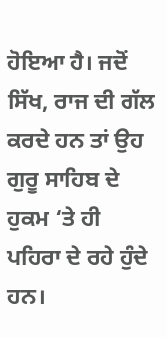ਹੋਇਆ ਹੈ। ਜਦੋਂ ਸਿੱਖ, ਰਾਜ ਦੀ ਗੱਲ ਕਰਦੇ ਹਨ ਤਾਂ ਉਹ ਗੁਰੂ ਸਾਹਿਬ ਦੇ ਹੁਕਮ ‘ਤੇ ਹੀ ਪਹਿਰਾ ਦੇ ਰਹੇ ਹੁੰਦੇ ਹਨ।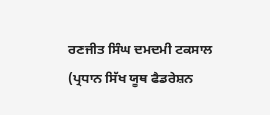ਰਣਜੀਤ ਸਿੰਘ ਦਮਦਮੀ ਟਕਸਾਲ
(ਪ੍ਰਧਾਨ ਸਿੱਖ ਯੂਥ ਫੈਡਰੇਸ਼ਨ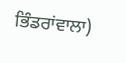ਭਿੰਡਰਾਂਵਾਲਾ)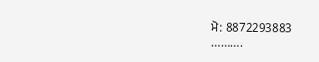ਮੋ: 8872293883
……….